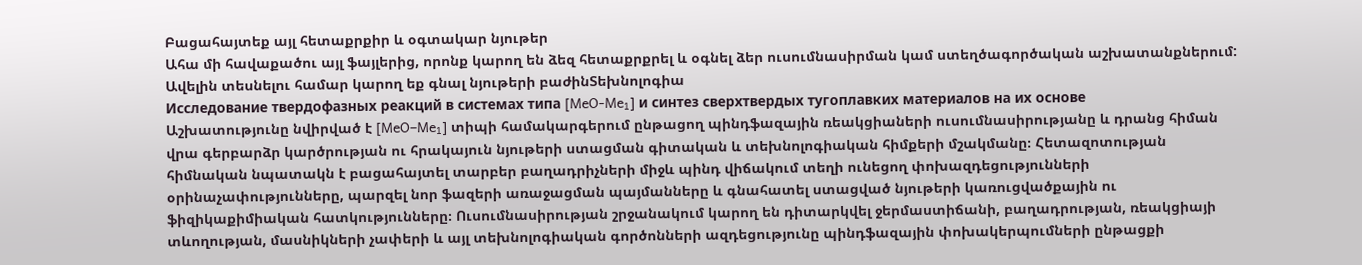Բացահայտեք այլ հետաքրքիր և օգտակար նյութեր
Ահա մի հավաքածու այլ ֆայլերից, որոնք կարող են ձեզ հետաքրքրել և օգնել ձեր ուսումնասիրման կամ ստեղծագործական աշխատանքներում: Ավելին տեսնելու համար կարող եք գնալ նյութերի բաժինՏեխնոլոգիա
Исследование твердофазных реакций в системах типа [MeO-Me₁] и синтез сверхтвердых тугоплавких материалов на их основе
Աշխատությունը նվիրված է [MeO–Me₁] տիպի համակարգերում ընթացող պինդֆազային ռեակցիաների ուսումնասիրությանը և դրանց հիման վրա գերբարձր կարծրության ու հրակայուն նյութերի ստացման գիտական և տեխնոլոգիական հիմքերի մշակմանը։ Հետազոտության հիմնական նպատակն է բացահայտել տարբեր բաղադրիչների միջև պինդ վիճակում տեղի ունեցող փոխազդեցությունների օրինաչափությունները, պարզել նոր ֆազերի առաջացման պայմանները և գնահատել ստացված նյութերի կառուցվածքային ու ֆիզիկաքիմիական հատկությունները։ Ուսումնասիրության շրջանակում կարող են դիտարկվել ջերմաստիճանի, բաղադրության, ռեակցիայի տևողության, մասնիկների չափերի և այլ տեխնոլոգիական գործոնների ազդեցությունը պինդֆազային փոխակերպումների ընթացքի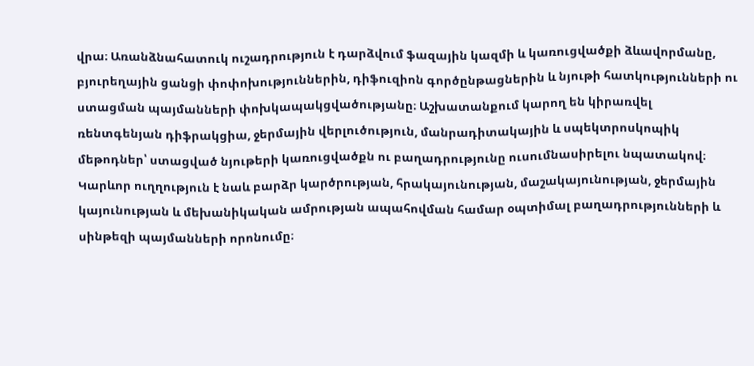վրա։ Առանձնահատուկ ուշադրություն է դարձվում ֆազային կազմի և կառուցվածքի ձևավորմանը, բյուրեղային ցանցի փոփոխություններին, դիֆուզիոն գործընթացներին և նյութի հատկությունների ու ստացման պայմանների փոխկապակցվածությանը։ Աշխատանքում կարող են կիրառվել ռենտգենյան դիֆրակցիա, ջերմային վերլուծություն, մանրադիտակային և սպեկտրոսկոպիկ մեթոդներ՝ ստացված նյութերի կառուցվածքն ու բաղադրությունը ուսումնասիրելու նպատակով։ Կարևոր ուղղություն է նաև բարձր կարծրության, հրակայունության, մաշակայունության, ջերմային կայունության և մեխանիկական ամրության ապահովման համար օպտիմալ բաղադրությունների և սինթեզի պայմանների որոնումը։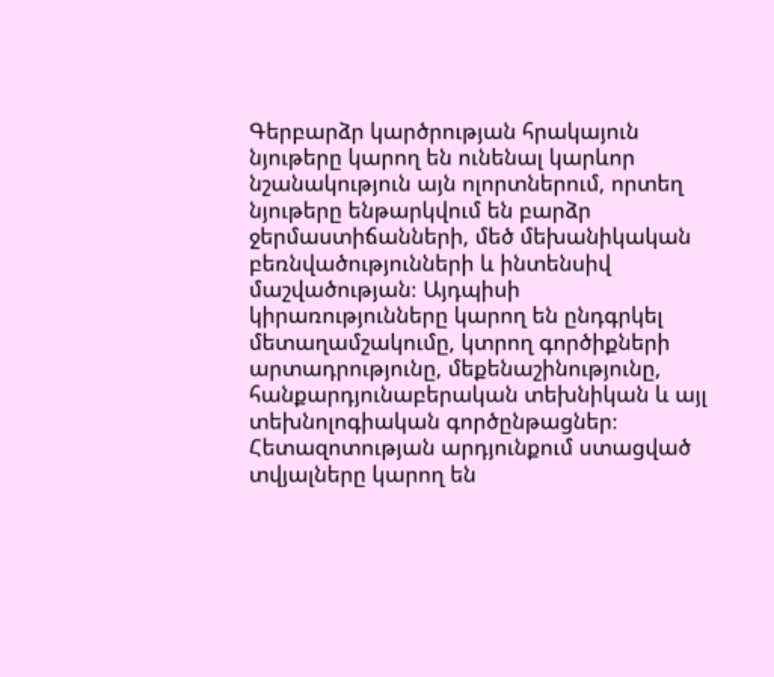Գերբարձր կարծրության հրակայուն նյութերը կարող են ունենալ կարևոր նշանակություն այն ոլորտներում, որտեղ նյութերը ենթարկվում են բարձր ջերմաստիճանների, մեծ մեխանիկական բեռնվածությունների և ինտենսիվ մաշվածության։ Այդպիսի կիրառությունները կարող են ընդգրկել մետաղամշակումը, կտրող գործիքների արտադրությունը, մեքենաշինությունը, հանքարդյունաբերական տեխնիկան և այլ տեխնոլոգիական գործընթացներ։ Հետազոտության արդյունքում ստացված տվյալները կարող են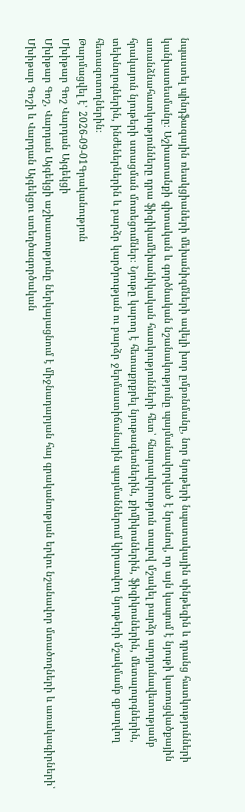նպաստել պինդֆազային ռեակցիաների մեխանիզմների ավելի խոր ըմբռնմանը, նոր նյութերի նպատակային սինթեզին և դրանց հատկությունների կանխատեսմանը։ Աշխատանքի գիտական և գործնական նշանակությունը պայմանավորված է նրանով, որ այն կապում է նյութի կառուցվածքային առանձնահատկությունները դրա ֆիզիկամեխանիկական հատկությունների հետ՝ հնարավորություն տալով մշակել բարձր արդյունավետությամբ հրակայուն նյութերի ստացման մոտեցումներ։ Նյութը կարող է հետաքրքրել նյութագետներին, քիմիկոսներին, ֆիզիկոսներին, մետալուրգներին, տեխնոլոգներին, ինժեներներին և բարձր կարծրության ու բարձր ջերմաստիճանային պայմաններում կիրառվող նյութերի մշակմամբ զբաղվող հետազոտողներին։
Թարմացվել է՝ 2026-09-01Գրականություն
Մխիթար Գոշ Վարդան Այգեկցի
Մխիթար Գոշ, Վարդան Այգեկցի աշխատությունը ներկայացնում է միջնադարյան հայ գրականության երկու նշանավոր մտածողների և առակագիրների՝ Մխիթար Գոշի և Վարդան Այգեկցու ստեղծագործական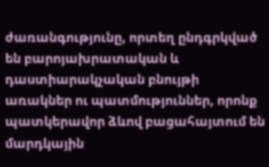ժառանգությունը, որտեղ ընդգրկված են բարոյախրատական և դաստիարակչական բնույթի առակներ ու պատմություններ, որոնք պատկերավոր ձևով բացահայտում են մարդկային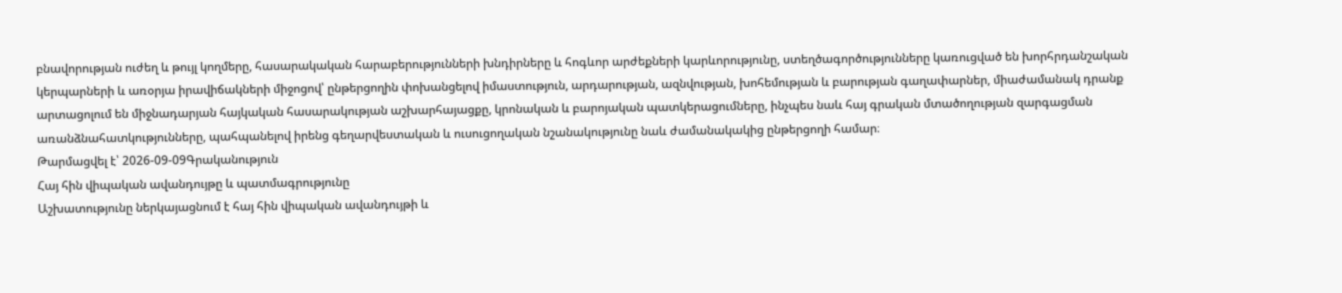բնավորության ուժեղ և թույլ կողմերը, հասարակական հարաբերությունների խնդիրները և հոգևոր արժեքների կարևորությունը, ստեղծագործությունները կառուցված են խորհրդանշական կերպարների և առօրյա իրավիճակների միջոցով՝ ընթերցողին փոխանցելով իմաստություն, արդարության, ազնվության, խոհեմության և բարության գաղափարներ, միաժամանակ դրանք արտացոլում են միջնադարյան հայկական հասարակության աշխարհայացքը, կրոնական և բարոյական պատկերացումները, ինչպես նաև հայ գրական մտածողության զարգացման առանձնահատկությունները, պահպանելով իրենց գեղարվեստական և ուսուցողական նշանակությունը նաև ժամանակակից ընթերցողի համար։
Թարմացվել է՝ 2026-09-09Գրականություն
Հայ հին վիպական ավանդույթը և պատմագրությունը
Աշխատությունը ներկայացնում է հայ հին վիպական ավանդույթի և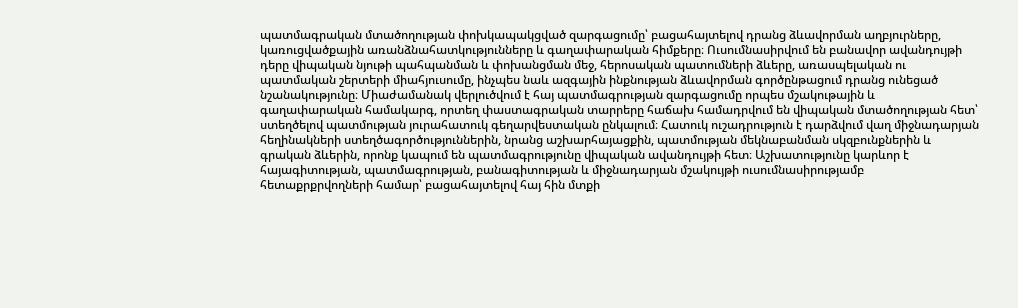պատմագրական մտածողության փոխկապակցված զարգացումը՝ բացահայտելով դրանց ձևավորման աղբյուրները, կառուցվածքային առանձնահատկությունները և գաղափարական հիմքերը։ Ուսումնասիրվում են բանավոր ավանդույթի դերը վիպական նյութի պահպանման և փոխանցման մեջ, հերոսական պատումների ձևերը, առասպելական ու պատմական շերտերի միահյուսումը, ինչպես նաև ազգային ինքնության ձևավորման գործընթացում դրանց ունեցած նշանակությունը։ Միաժամանակ վերլուծվում է հայ պատմագրության զարգացումը որպես մշակութային և գաղափարական համակարգ, որտեղ փաստագրական տարրերը հաճախ համադրվում են վիպական մտածողության հետ՝ ստեղծելով պատմության յուրահատուկ գեղարվեստական ընկալում։ Հատուկ ուշադրություն է դարձվում վաղ միջնադարյան հեղինակների ստեղծագործություններին, նրանց աշխարհայացքին, պատմության մեկնաբանման սկզբունքներին և գրական ձևերին, որոնք կապում են պատմագրությունը վիպական ավանդույթի հետ։ Աշխատությունը կարևոր է հայագիտության, պատմագրության, բանագիտության և միջնադարյան մշակույթի ուսումնասիրությամբ հետաքրքրվողների համար՝ բացահայտելով հայ հին մտքի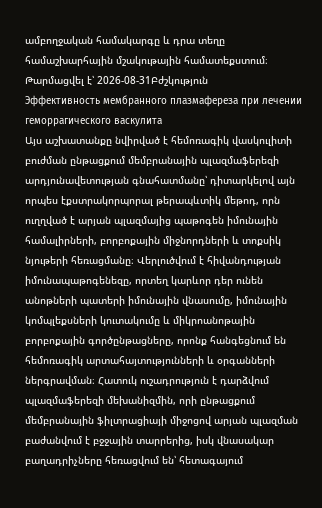ամբողջական համակարգը և դրա տեղը համաշխարհային մշակութային համատեքստում։
Թարմացվել է՝ 2026-08-31Բժշկություն
Эффективность мембранного плазмафереза при лечении геморрагического васкулита
Այս աշխատանքը նվիրված է հեմոռագիկ վասկուլիտի բուժման ընթացքում մեմբրանային պլազմաֆերեզի արդյունավետության գնահատմանը՝ դիտարկելով այն որպես էքստրակորպորալ թերապևտիկ մեթոդ, որն ուղղված է արյան պլազմայից պաթոգեն իմունային համալիրների, բորբոքային միջնորդների և տոքսիկ նյութերի հեռացմանը։ Վերլուծվում է հիվանդության իմունապաթոգենեզը, որտեղ կարևոր դեր ունեն անոթների պատերի իմունային վնասումը, իմունային կոմպլեքսների կուտակումը և միկրոանոթային բորբոքային գործընթացները, որոնք հանգեցնում են հեմոռագիկ արտահայտությունների և օրգանների ներգրավման։ Հատուկ ուշադրություն է դարձվում պլազմաֆերեզի մեխանիզմին, որի ընթացքում մեմբրանային ֆիլտրացիայի միջոցով արյան պլազման բաժանվում է բջջային տարրերից, իսկ վնասակար բաղադրիչները հեռացվում են՝ հետագայում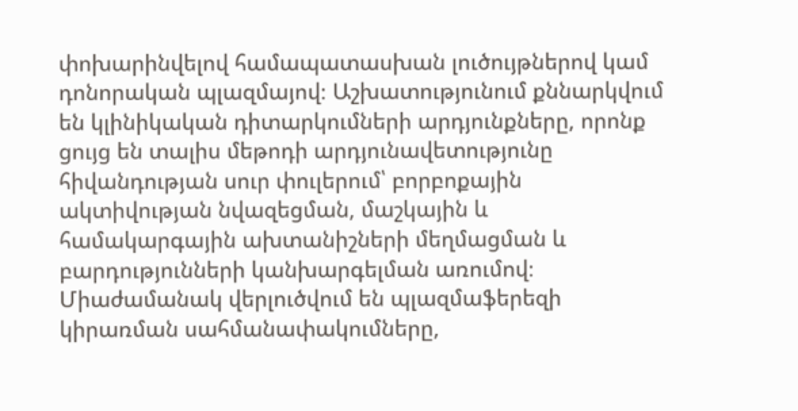փոխարինվելով համապատասխան լուծույթներով կամ դոնորական պլազմայով։ Աշխատությունում քննարկվում են կլինիկական դիտարկումների արդյունքները, որոնք ցույց են տալիս մեթոդի արդյունավետությունը հիվանդության սուր փուլերում՝ բորբոքային ակտիվության նվազեցման, մաշկային և համակարգային ախտանիշների մեղմացման և բարդությունների կանխարգելման առումով։ Միաժամանակ վերլուծվում են պլազմաֆերեզի կիրառման սահմանափակումները,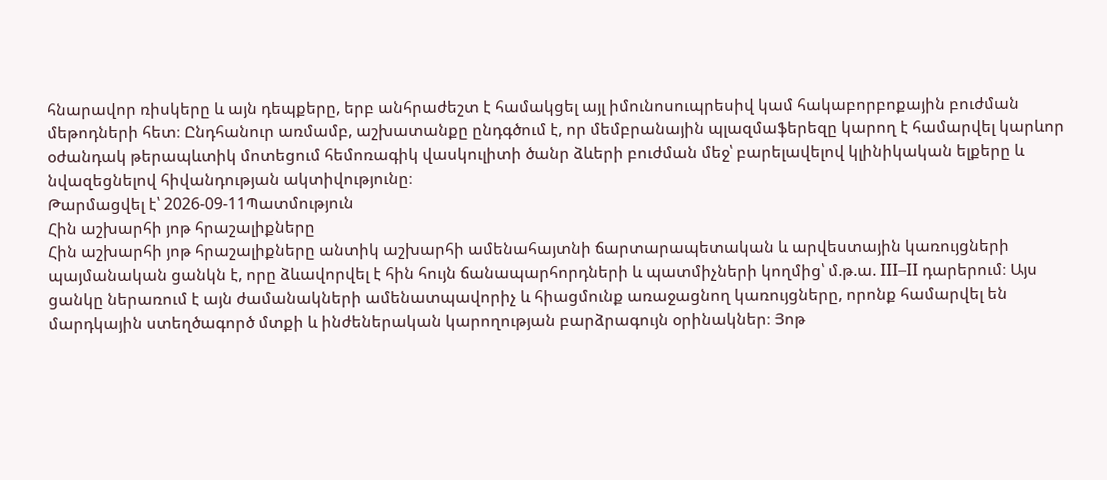հնարավոր ռիսկերը և այն դեպքերը, երբ անհրաժեշտ է համակցել այլ իմունոսուպրեսիվ կամ հակաբորբոքային բուժման մեթոդների հետ։ Ընդհանուր առմամբ, աշխատանքը ընդգծում է, որ մեմբրանային պլազմաֆերեզը կարող է համարվել կարևոր օժանդակ թերապևտիկ մոտեցում հեմոռագիկ վասկուլիտի ծանր ձևերի բուժման մեջ՝ բարելավելով կլինիկական ելքերը և նվազեցնելով հիվանդության ակտիվությունը։
Թարմացվել է՝ 2026-09-11Պատմություն
Հին աշխարհի յոթ հրաշալիքները
Հին աշխարհի յոթ հրաշալիքները անտիկ աշխարհի ամենահայտնի ճարտարապետական և արվեստային կառույցների պայմանական ցանկն է, որը ձևավորվել է հին հույն ճանապարհորդների և պատմիչների կողմից՝ մ.թ.ա. III–II դարերում։ Այս ցանկը ներառում է այն ժամանակների ամենատպավորիչ և հիացմունք առաջացնող կառույցները, որոնք համարվել են մարդկային ստեղծագործ մտքի և ինժեներական կարողության բարձրագույն օրինակներ։ Յոթ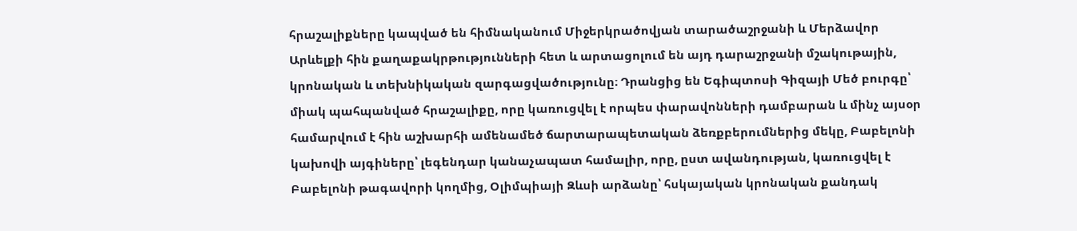հրաշալիքները կապված են հիմնականում Միջերկրածովյան տարածաշրջանի և Մերձավոր Արևելքի հին քաղաքակրթությունների հետ և արտացոլում են այդ դարաշրջանի մշակութային, կրոնական և տեխնիկական զարգացվածությունը։ Դրանցից են Եգիպտոսի Գիզայի Մեծ բուրգը՝ միակ պահպանված հրաշալիքը, որը կառուցվել է որպես փարավոնների դամբարան և մինչ այսօր համարվում է հին աշխարհի ամենամեծ ճարտարապետական ձեռքբերումներից մեկը, Բաբելոնի կախովի այգիները՝ լեգենդար կանաչապատ համալիր, որը, ըստ ավանդության, կառուցվել է Բաբելոնի թագավորի կողմից, Օլիմպիայի Զևսի արձանը՝ հսկայական կրոնական քանդակ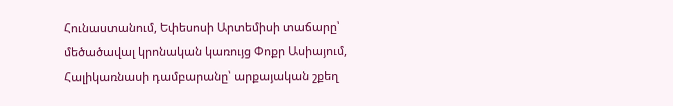Հունաստանում, Եփեսոսի Արտեմիսի տաճարը՝ մեծածավալ կրոնական կառույց Փոքր Ասիայում, Հալիկառնասի դամբարանը՝ արքայական շքեղ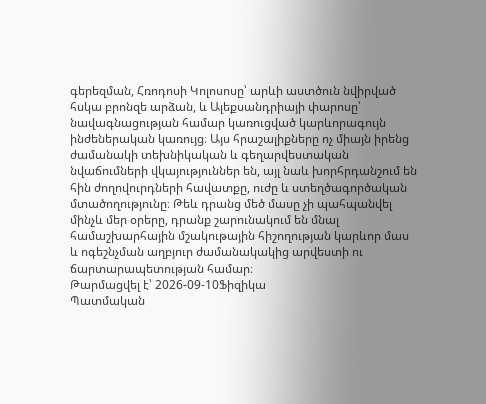գերեզման, Հռոդոսի Կոլոսոսը՝ արևի աստծուն նվիրված հսկա բրոնզե արձան, և Ալեքսանդրիայի փարոսը՝ նավագնացության համար կառուցված կարևորագույն ինժեներական կառույց։ Այս հրաշալիքները ոչ միայն իրենց ժամանակի տեխնիկական և գեղարվեստական նվաճումների վկայություններ են, այլ նաև խորհրդանշում են հին ժողովուրդների հավատքը, ուժը և ստեղծագործական մտածողությունը։ Թեև դրանց մեծ մասը չի պահպանվել մինչև մեր օրերը, դրանք շարունակում են մնալ համաշխարհային մշակութային հիշողության կարևոր մաս և ոգեշնչման աղբյուր ժամանակակից արվեստի ու ճարտարապետության համար։
Թարմացվել է՝ 2026-09-10Ֆիզիկա
Պատմական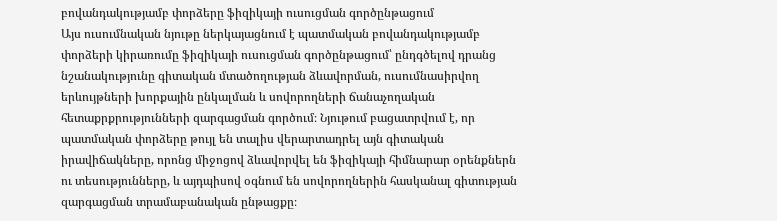բովանդակությամբ փորձերը ֆիզիկայի ուսուցման գործընթացում
Այս ուսումնական նյութը ներկայացնում է պատմական բովանդակությամբ փորձերի կիրառումը ֆիզիկայի ուսուցման գործընթացում՝ ընդգծելով դրանց նշանակությունը գիտական մտածողության ձևավորման, ուսումնասիրվող երևույթների խորքային ընկալման և սովորողների ճանաչողական հետաքրքրությունների զարգացման գործում։ Նյութում բացատրվում է, որ պատմական փորձերը թույլ են տալիս վերարտադրել այն գիտական իրավիճակները, որոնց միջոցով ձևավորվել են ֆիզիկայի հիմնարար օրենքներն ու տեսությունները, և այդպիսով օգնում են սովորողներին հասկանալ գիտության զարգացման տրամաբանական ընթացքը։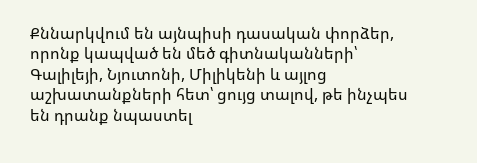Քննարկվում են այնպիսի դասական փորձեր, որոնք կապված են մեծ գիտնականների՝ Գալիլեյի, Նյուտոնի, Միլիկենի և այլոց աշխատանքների հետ՝ ցույց տալով, թե ինչպես են դրանք նպաստել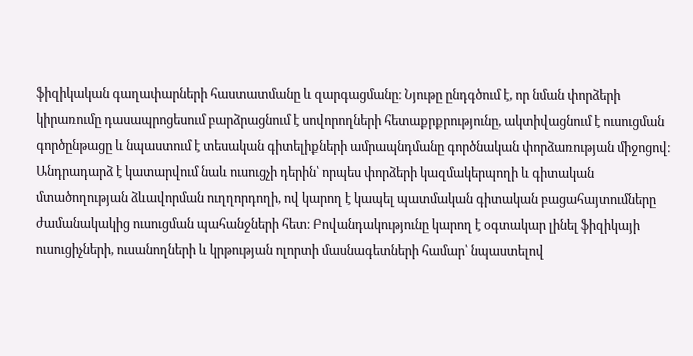ֆիզիկական գաղափարների հաստատմանը և զարգացմանը։ Նյութը ընդգծում է, որ նման փորձերի կիրառումը դասապրոցեսում բարձրացնում է սովորողների հետաքրքրությունը, ակտիվացնում է ուսուցման գործընթացը և նպաստում է տեսական գիտելիքների ամրապնդմանը գործնական փորձառության միջոցով։ Անդրադարձ է կատարվում նաև ուսուցչի դերին՝ որպես փորձերի կազմակերպողի և գիտական մտածողության ձևավորման ուղղորդողի, ով կարող է կապել պատմական գիտական բացահայտումները ժամանակակից ուսուցման պահանջների հետ։ Բովանդակությունը կարող է օգտակար լինել ֆիզիկայի ուսուցիչների, ուսանողների և կրթության ոլորտի մասնագետների համար՝ նպաստելով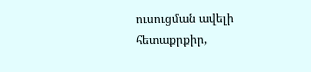ուսուցման ավելի հետաքրքիր,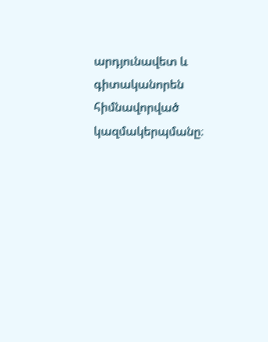արդյունավետ և գիտականորեն հիմնավորված կազմակերպմանը։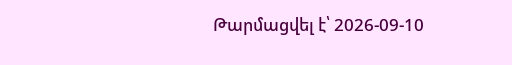Թարմացվել է՝ 2026-09-10